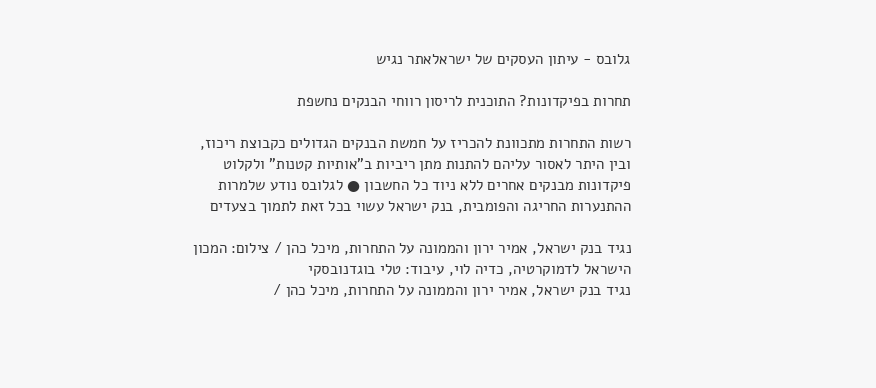גלובס - עיתון העסקים של ישראלאתר נגיש

תחרות בפיקדונות? התוכנית לריסון רווחי הבנקים נחשפת

רשות התחרות מתכוונת להכריז על חמשת הבנקים הגדולים כקבוצת ריכוז, ובין היתר לאסור עליהם להתנות מתן ריביות ב"אותיות קטנות" ולקלוט פיקדונות מבנקים אחרים ללא ניוד כל החשבון ● לגלובס נודע שלמרות ההתנערות החריגה והפומבית, בנק ישראל עשוי בכל זאת לתמוך בצעדים

נגיד בנק ישראל, אמיר ירון והממונה על התחרות, מיכל כהן / צילום: המכון הישראל לדמוקרטיה, כדיה לוי, עיבוד: טלי בוגדנובסקי
נגיד בנק ישראל, אמיר ירון והממונה על התחרות, מיכל כהן /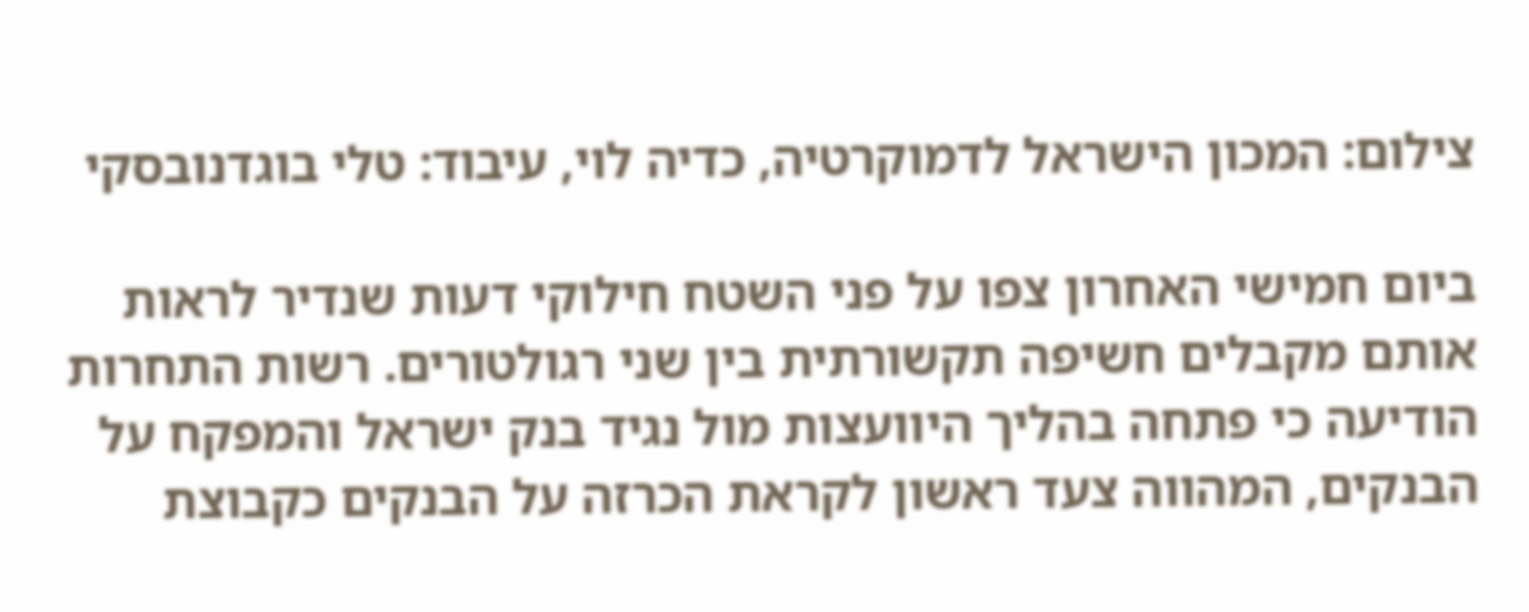צילום: המכון הישראל לדמוקרטיה, כדיה לוי, עיבוד: טלי בוגדנובסקי

ביום חמישי האחרון צפו על פני השטח חילוקי דעות שנדיר לראות אותם מקבלים חשיפה תקשורתית בין שני רגולטורים. רשות התחרות הודיעה כי פתחה בהליך היוועצות מול נגיד בנק ישראל והמפקח על הבנקים, המהווה צעד ראשון לקראת הכרזה על הבנקים כקבוצת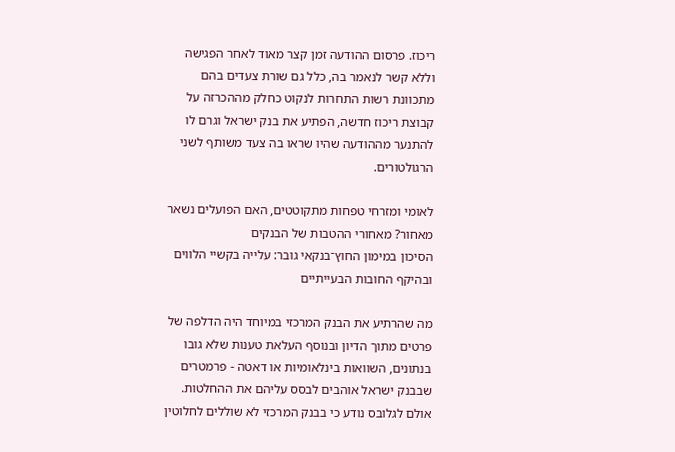ריכוז. פרסום ההודעה זמן קצר מאוד לאחר הפגישה וללא קשר לנאמר בה, כלל גם שורת צעדים בהם מתכוונת רשות התחרות לנקוט כחלק מההכרזה על קבוצת ריכוז חדשה, הפתיע את בנק ישראל וגרם לו להתנער מההודעה שהיו שראו בה צעד משותף לשני הרגולטורים.

לאומי ומזרחי טפחות מתקוטטים, האם הפועלים נשאר מאחור? מאחורי ההטבות של הבנקים
הסיכון במימון החוץ־בנקאי גובר: עלייה בקשיי הלווים ובהיקף החובות הבעייתיים

מה שהרתיע את הבנק המרכזי במיוחד היה הדלפה של פרטים מתוך הדיון ובנוסף העלאת טענות שלא גובו בנתונים, השוואות בינלאומיות או דאטה - פרמטרים שבבנק ישראל אוהבים לבסס עליהם את ההחלטות. אולם לגלובס נודע כי בבנק המרכזי לא שוללים לחלוטין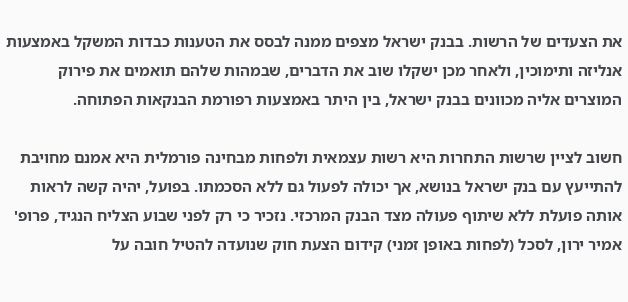את הצעדים של הרשות. בבנק ישראל מצפים ממנה לבסס את הטענות כבדות המשקל באמצעות אנליזה ותימוכין, ולאחר מכן ישקלו שוב את הדברים, שבמהות שלהם תואמים את פירוק המוצרים אליה מכוונים בבנק ישראל, בין היתר באמצעות רפורמת הבנקאות הפתוחה.

חשוב לציין שרשות התחרות היא רשות עצמאית ולפחות מבחינה פורמלית היא אמנם מחויבת להתייעץ עם בנק ישראל בנושא, אך יכולה לפעול גם ללא הסכמתו. בפועל, יהיה קשה לראות אותה פועלת ללא שיתוף פעולה מצד הבנק המרכזי. נזכיר כי רק לפני שבוע הצליח הנגיד, פרופ' אמיר ירון, לסכל (לפחות באופן זמני) קידום הצעת חוק שנועדה להטיל חובה על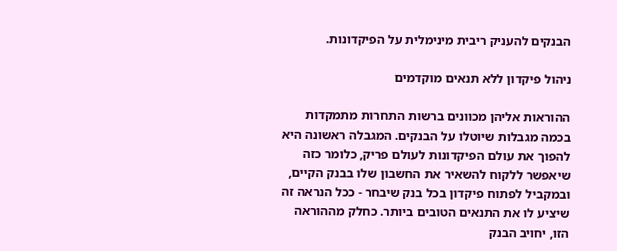הבנקים להעניק ריבית מינימלית על הפיקדונות.

ניהול פיקדון ללא תנאים מוקדמים

ההוראות אליהן מכוונים ברשות התחרות מתמקדות בכמה מגבלות שיוטלו על הבנקים. המגבלה ראשונה היא להפוך את עולם הפיקדונות לעולם פריק, כלומר כזה שיאפשר ללקוח להשאיר את החשבון שלו בבנק הקיים, ובמקביל לפתוח פיקדון בכל בנק שיבחר - ככל הנראה זה שיציע לו את התנאים הטובים ביותר. כחלק מההוראה הזו, יחויב הבנק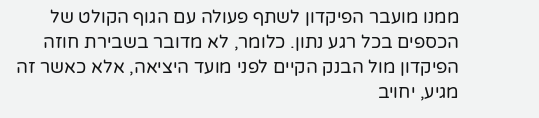ממנו מועבר הפיקדון לשתף פעולה עם הגוף הקולט של הכספים בכל רגע נתון. כלומר, לא מדובר בשבירת חוזה הפיקדון מול הבנק הקיים לפני מועד היציאה, אלא כאשר זה מגיע, יחויב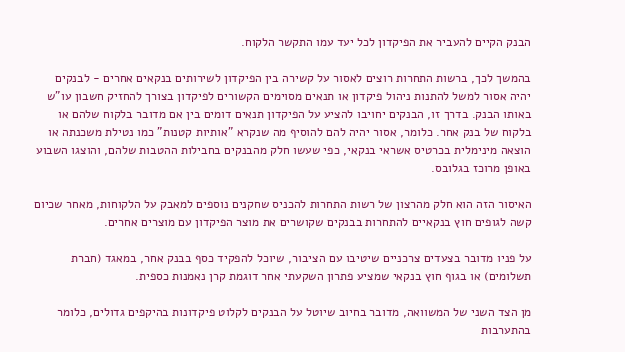הבנק הקיים להעביר את הפיקדון לכל יעד עמו התקשר הלקוח.

בהמשך לכך, ברשות התחרות רוצים לאסור על קשירה בין הפיקדון לשירותים בנקאים אחרים - לבנקים יהיה אסור למשל להתנות ניהול פיקדון או תנאים מסוימים הקשורים לפיקדון בצורך להחזיק חשבון עו"ש באותו הבנק. בדרך זו, הבנקים יחויבו להציע על הפיקדון תנאים דומים בין אם מדובר בלקוח שלהם או בלקוח של בנק אחר. כלומר, אסור יהיה להם להוסיף מה שנקרא "אותיות קטנות" כמו נטילת משכנתה או הוצאה מינימלית בכרטיס אשראי בנקאי, כפי שעשו חלק מהבנקים בחבילות ההטבות שלהם, והוצגו השבוע באופן מרוכז בגלובס.

האיסור הזה הוא חלק מהרצון של רשות התחרות להכניס שחקנים נוספים למאבק על הלקוחות, מאחר שכיום קשה לגופים חוץ בנקאיים להתחרות בבנקים שקושרים את מוצר הפיקדון עם מוצרים אחרים.

על פניו מדובר בצעדים צרכניים שיטיבו עם הציבור, שיוכל להפקיד כסף בבנק אחר, במאגד (חברת תשלומים) או בגוף חוץ בנקאי שמציע פתרון השקעתי אחר דוגמת קרן נאמנות כספית.

מן הצד השני של המשוואה, מדובר בחיוב שיוטל על הבנקים לקלוט פיקדונות בהיקפים גדולים, כלומר בהתערבות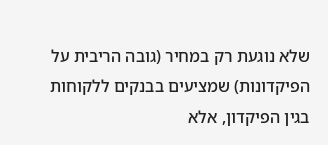שלא נוגעת רק במחיר (גובה הריבית על הפיקדונות) שמציעים בבנקים ללקוחות בגין הפיקדון, אלא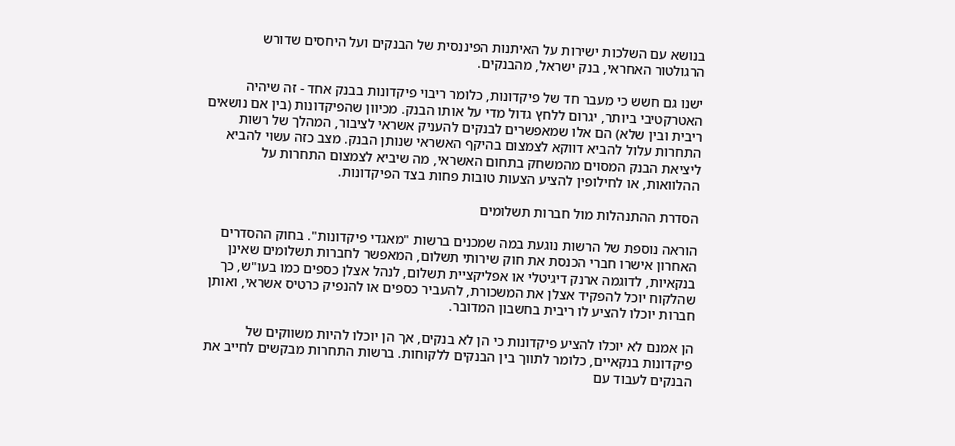בנושא עם השלכות ישירות על האיתנות הפיננסית של הבנקים ועל היחסים שדורש הרגולטור האחראי, בנק ישראל, מהבנקים.

ישנו גם חשש כי מעבר חד של פיקדונות, כלומר ריבוי פיקדונות בבנק אחד - זה שיהיה האטרקטיבי ביותר, יגרום ללחץ גדול מדי על אותו הבנק. מכיוון שהפיקדונות (בין אם נושאים ריבית ובין שלא) הם אלו שמאפשרים לבנקים להעניק אשראי לציבור, המהלך של רשות התחרות עלול להביא דווקא לצמצום בהיקף האשראי שנותן הבנק. מצב כזה עשוי להביא ליציאת הבנק המסוים מהמשחק בתחום האשראי, מה שיביא לצמצום התחרות על ההלוואות, או לחילופין להציע הצעות טובות פחות בצד הפיקדונות.

הסדרת ההתנהלות מול חברות תשלומים

הוראה נוספת של הרשות נוגעת במה שמכנים ברשות "מאגדי פיקדונות". בחוק ההסדרים האחרון אישרו חברי הכנסת את חוק שירותי תשלום, המאפשר לחברות תשלומים שאינן בנקאיות, לדוגמה ארנק דיגיטלי או אפליקציית תשלום, לנהל אצלן כספים כמו בעו"ש, כך שהלקוח יוכל להפקיד אצלן את המשכורת, להעביר כספים או להנפיק כרטיס אשראי, ואותן חברות יוכלו להציע לו ריבית בחשבון המדובר.

הן אמנם לא יוכלו להציע פיקדונות כי הן לא בנקים, אך הן יוכלו להיות משווקים של פיקדונות בנקאיים, כלומר לתווך בין הבנקים ללקוחות. ברשות התחרות מבקשים לחייב את הבנקים לעבוד עם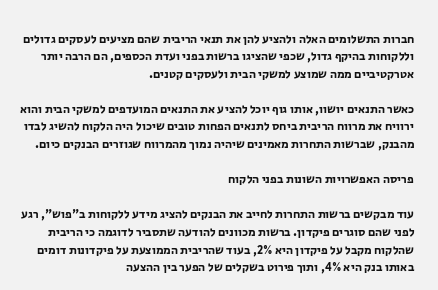חברות התשלומים האלה ולהציע להן את תנאי הריבית שהם מציעים לעסקים גדולים וללקוחות בהיקף גדול, שכפי שהציגו ברשות בפני ועדת הכספים, הם הרבה יותר אטרקטיביים ממה שמוצע למשקי הבית ולעסקים קטנים.

כאשר התנאים יושוו, אותו גוף יוכל להציע את התנאים המועדפים למשקי הבית והוא ירוויח את מרווח הריבית ביחס לתנאים הפחות טובים שיכול היה הלקוח להשיג לבדו מהבנק, שברשות התחרות מאמינים שיהיה נמוך מהמרווח שגוזרים הבנקים כיום.

פריסה האפשרויות השונות בפני הלקוח

עוד מבקשים ברשות התחרות לחייב את הבנקים להציג מידע ללקוחות ב"פוש", רגע לפני שהם סוגרים פיקדון. ברשות מכוונים להודעה שתסביר לדוגמה כי הריבית שהלקוח מקבל על פיקדון היא 2%, בעוד שהריבית הממוצעת על פיקדונות דומים באותו בנק היא 4%, ותוך פירוט בשקלים של הפער בין ההצעה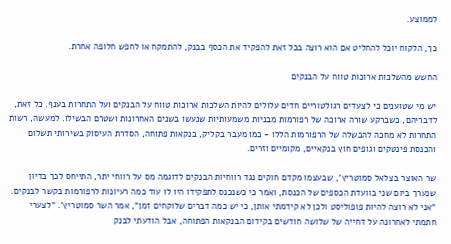לממוצע.

כך, הלקוח יוכל להחליט אם הוא רוצה בכל זאת להפקיד את הכסף בבנק, להתמקח או לחפש חלופה אחרת.

החשש מהשלכות ארוכות טווח על הבנקים

יש מי שטוענים כי לצעדים רגולטוריים חדים עלולים להיות השלכות ארוכות טווח על הבנקים ועל התחרות בענף. כל זאת, לדבריהם, כשברקע שורה ארוכה של רפורמות מבניות משמעותיות שנעשו בשנים האחרונות ושטרם הבשילו. למעשה, רשות התחרות לא מחכה להבשלה של הרפורמות הללו - כמו מעבר בקליק, בנקאות פתוחה, הסדרת העיסוק בשירותי תשלום והכנסת פינטקים וגופים חוץ בנקאיים, מקומיים וזרים.

שר האוצר בצלאל סמוטריץ', שבעצמו מקדם חוקים נגד רווחיות הבנקים לדוגמה מס על רווחי יתר, התייחס לכך בדיון שנערך ביום שני בוועדת הכספים של הכנסת, ואמר כי כשנכנס לתפקידו היו לו עוד כמה רעיונות לרפורמות בקשר לבנקים. "אני לא רוצה להיות פופוליסט ולכן לא קידמתי אותן, כי יש כמה דברים שלוקחים זמן", אמר השר סמוטריץ'. "לצערי חתמתי לאחרונה על דחייה של שלושה חודשים בקידום הבנקאות הפתוחה, אבל הודעתי לבנק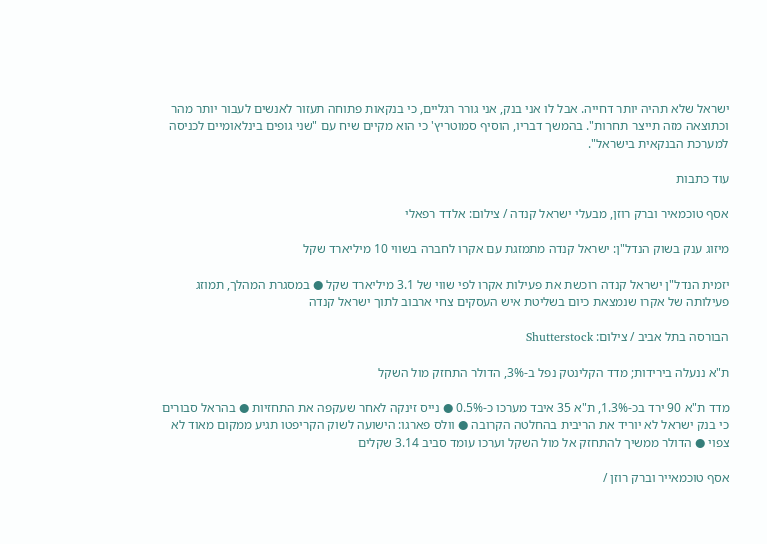ישראל שלא תהיה יותר דחייה. אבל לו אני בנק, אני גורר רגליים, כי בנקאות פתוחה תעזור לאנשים לעבור יותר מהר וכתוצאה מזה תייצר תחרות". בהמשך דבריו, הוסיף סמוטריץ' כי הוא מקיים שיח עם "שני גופים בינלאומיים לכניסה למערכת הבנקאית בישראל".

עוד כתבות

אסף טוכמאיר וברק רוזן, מבעלי ישראל קנדה / צילום: אלדד רפאלי

מיזוג ענק בשוק הנדל"ן: ישראל קנדה מתמזגת עם אקרו לחברה בשווי 10 מיליארד שקל

יזמית הנדל"ן ישראל קנדה רוכשת את פעילות אקרו לפי שווי של 3.1 מיליארד שקל ● במסגרת המהלך, תמוזג פעילותה של אקרו שנמצאת כיום בשליטת איש העסקים צחי ארבוב לתוך ישראל קנדה

הבורסה בתל אביב / צילום: Shutterstock

ת"א ננעלה בירידות; מדד הקלינטק נפל ב-3%, הדולר התחזק מול השקל

מדד ת"א 90 ירד בכ-1.3%, ת"א 35 איבד מערכו כ-0.5% ● נייס זינקה לאחר שעקפה את התחזיות ● בהראל סבורים כי בנק ישראל לא יוריד את הריבית בהחלטה הקרובה ● וולס פארגו: הישועה לשוק הקריפטו תגיע ממקום מאוד לא צפוי ● הדולר ממשיך להתחזק אל מול השקל וערכו עומד סביב 3.14 שקלים

אסף טוכמאייר וברק רוזן /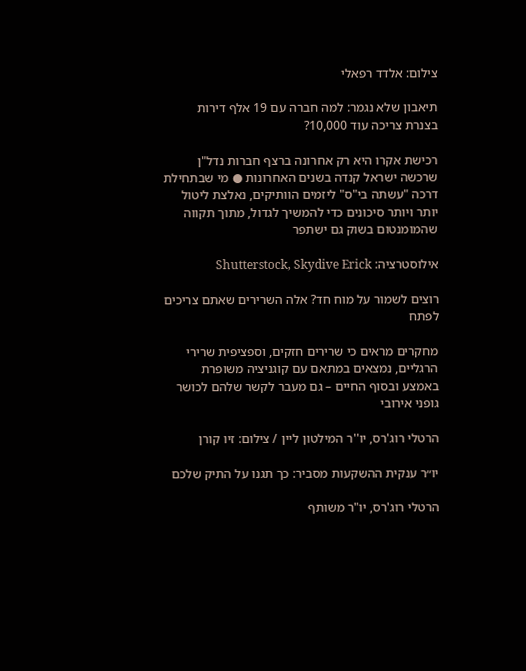צילום: אלדד רפאלי

תיאבון שלא נגמר: למה חברה עם 19 אלף דירות בצנרת צריכה עוד 10,000?

רכישת אקרו היא רק אחרונה ברצף חברות נדל"ן שרכשה ישראל קנדה בשנים האחרונות ● מי שבתחילת דרכה "עשתה בי"ס" ליזמים הוותיקים, נאלצת ליטול יותר ויותר סיכונים כדי להמשיך לגדול, מתוך תקווה שהמומנטום בשוק גם ישתפר

אילוסטרציה: Shutterstock, Skydive Erick

רוצים לשמור על מוח חד? אלה השרירים שאתם צריכים לפתח

מחקרים מראים כי שרירים חזקים, וספציפית שרירי הרגליים, נמצאים במתאם עם קוגניציה משופרת באמצע ובסוף החיים – גם מעבר לקשר שלהם לכושר גופני אירובי

הרטלי רוג'רס, יו''ר המילטון ליין / צילום: זיו קורן

יו״ר ענקית ההשקעות מסביר: כך תגנו על התיק שלכם

הרטלי רוג'רס, יו"ר משותף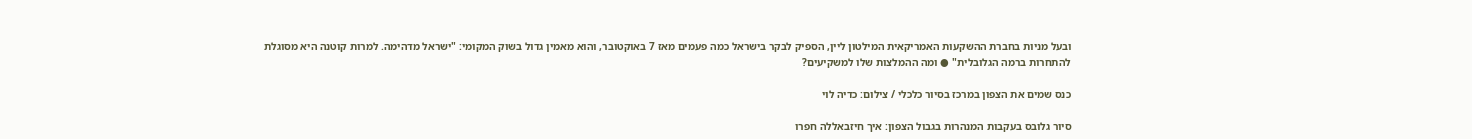ובעל מניות בחברת ההשקעות האמריקאית המילטון ליין, הספיק לבקר בישראל כמה פעמים מאז 7 באוקטובר, והוא מאמין גדול בשוק המקומי: "ישראל מדהימה. למרות קוטנה היא מסוגלת להתחרות ברמה הגלובלית" ● ומה ההמלצות שלו למשקיעים?

כנס שמים את הצפון במרכז בסיור כלכלי / צילום: כדיה לוי

סיור גלובס בעקבות המנהרות בגבול הצפון: איך חיזבאללה חפרו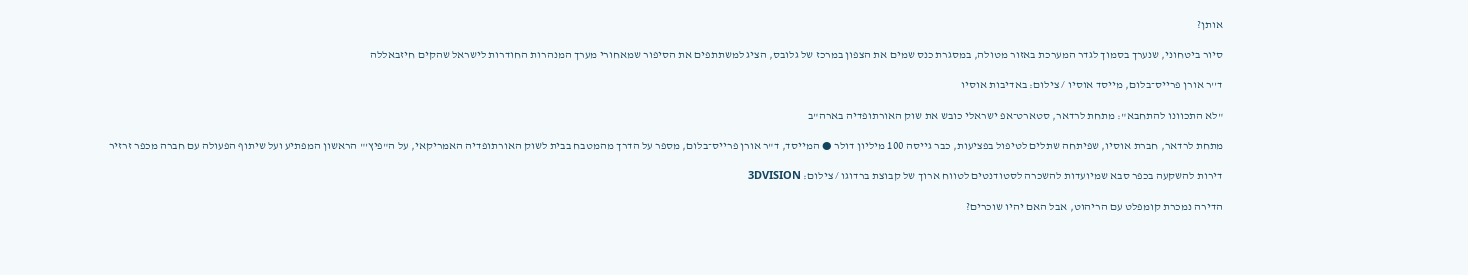אותן?

סיור ביטחוני, שנערך בסמוך לגדר המערכת באזור מטולה, במסגרת כנס שמים את הצפון במרכז של גלובס, הציג למשתתפים את הסיפור שמאחורי מערך המנהרות החודרות לישראל שהקים חיזבאללה

ד''ר אורן פרייס־בלום, מייסד אוסיו / צילום: באדיבות אוסיו

"לא התכוונו להתחבא": מתחת לרדאר, סטארט־אפ ישראלי כובש את שוק האורתופדיה בארה"ב

מתחת לרדאר, חברת אוסיו, שפיתחה שתלים לטיפול בפציעות, כבר גייסה 100 מיליון דולר ● המייסד, ד"ר אורן פרייס־בלום, מספר על הדרך מהמטבח בבית לשוק האורתופדיה האמריקאי, על ה"פיץ'" הראשון המפתיע ועל שיתוף הפעולה עם חברה מכפר זרזיר

דירות להשקעה בכפר סבא שמיועדות להשכרה לסטודנטים לטווח ארוך של קבוצת ברדוגו / צילום: 3DVISION

הדירה נמכרת קומפלט עם הריהוט, אבל האם יהיו שוכרים?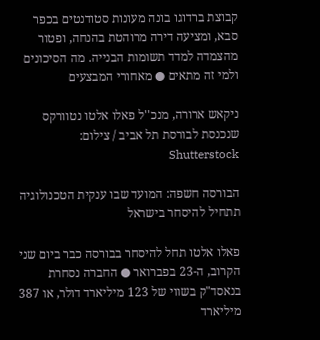קבוצת ברדוגו בונה מעונות סטודנטים בכפר סבא, ומציעה דירה מרוהטת בהנחה, ופטור מהצמדה למדד תשומות הבנייה. מה הסיכונים ולמי זה מתאים ● מאחורי המבצעים

ניקאש ארורה, מנכ''ל פאלו אלטו נטוורקס שנכנסת לבורסת תל אביב / צילום: Shutterstock

הבורסה חשפה: המועד שבו ענקית הטכנולוגיה תתחיל להיסחר בישראל

פאלו אלטו תחל להיסחר בבורסה כבר ביום שני הקרוב, ה-23 בפברואר ● החברה נסחרת בנאסד"ק בשווי של 123 מיליארד דולר, או 387 מיליארד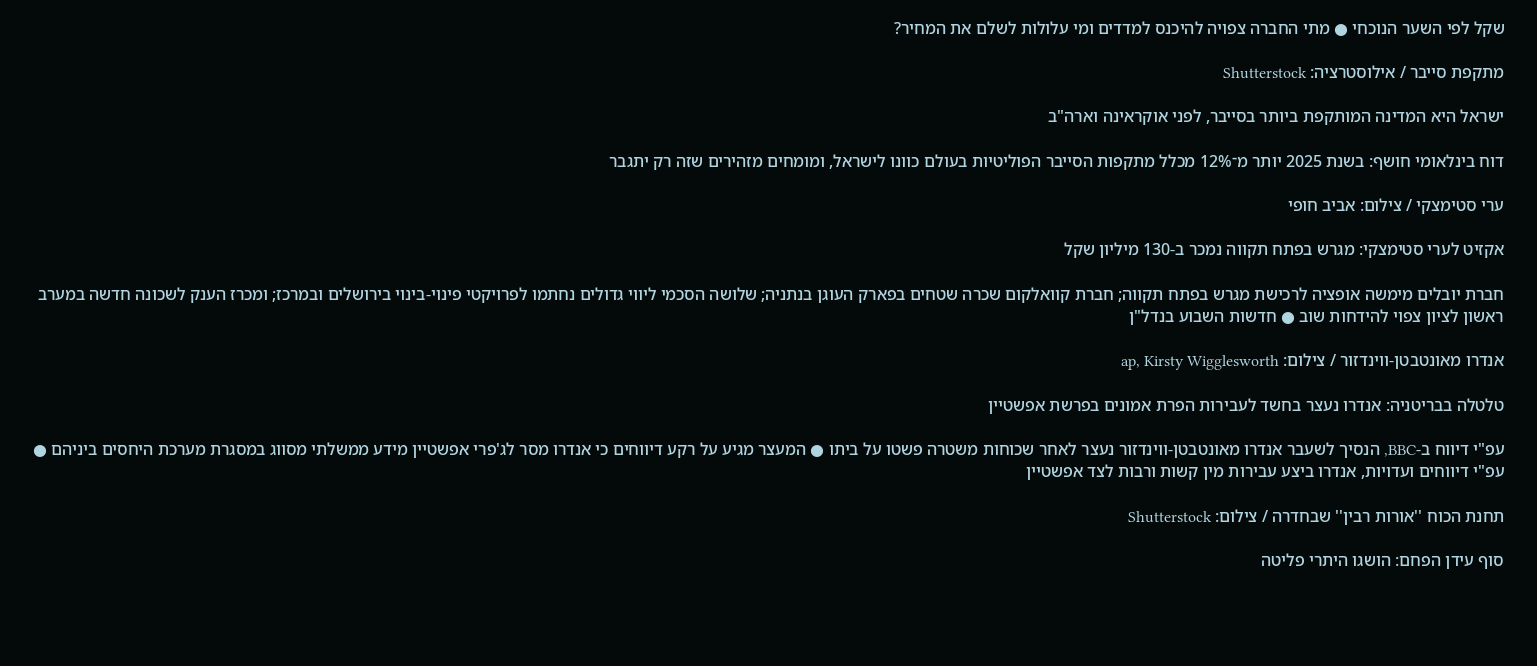שקל לפי השער הנוכחי ● מתי החברה צפויה להיכנס למדדים ומי עלולות לשלם את המחיר?

מתקפת סייבר / אילוסטרציה: Shutterstock

ישראל היא המדינה המותקפת ביותר בסייבר, לפני אוקראינה וארה"ב

דוח בינלאומי חושף: בשנת 2025 יותר מ־12% מכלל מתקפות הסייבר הפוליטיות בעולם כוונו לישראל, ומומחים מזהירים שזה רק יתגבר

ערי סטימצקי / צילום: אביב חופי

אקזיט לערי סטימצקי: מגרש בפתח תקווה נמכר ב-130 מיליון שקל

חברת יובלים מימשה אופציה לרכישת מגרש בפתח תקווה; חברת קוואלקום שכרה שטחים בפארק העוגן בנתניה; שלושה הסכמי ליווי גדולים נחתמו לפרויקטי פינוי-בינוי בירושלים ובמרכז; ומכרז הענק לשכונה חדשה במערב ראשון לציון צפוי להידחות שוב ● חדשות השבוע בנדל"ן

אנדרו מאונטבטן-ווינדזור / צילום: ap, Kirsty Wigglesworth

טלטלה בבריטניה: אנדרו נעצר בחשד לעבירות הפרת אמונים בפרשת אפשטיין

עפ"י דיווח ב-BBC, הנסיך לשעבר אנדרו מאונטבטן-ווינדזור נעצר לאחר שכוחות משטרה פשטו על ביתו ● המעצר מגיע על רקע דיווחים כי אנדרו מסר לג'פרי אפשטיין מידע ממשלתי מסווג במסגרת מערכת היחסים ביניהם ● עפ"י דיווחים ועדויות, אנדרו ביצע עבירות מין קשות ורבות לצד אפשטיין

תחנת הכוח ''אורות רבין'' שבחדרה / צילום: Shutterstock

סוף עידן הפחם: הושגו היתרי פליטה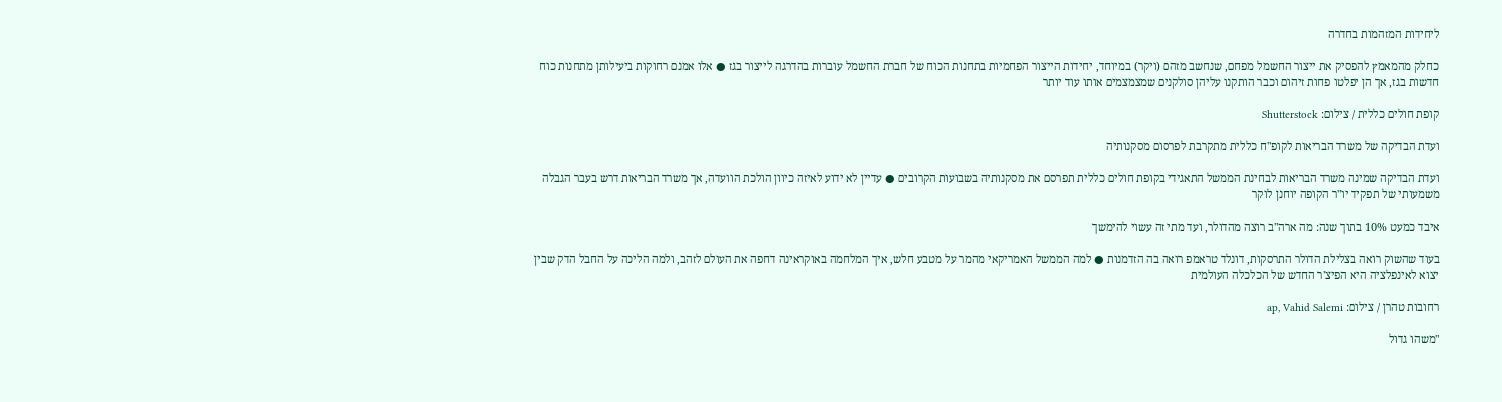ליחידות המזהמות בחדרה

כחלק מהמאמץ להפסיק את ייצור החשמל מפחם, שנחשב מזהם (ויקר) במיוחד, יחידות הייצור הפחמיות בתחנות הכוח של חברת החשמל עוברות בהדרגה לייצור בגז ● אלו אמנם רחוקות ביעילותן מתחנות כוח חדשות בגז, אך הן יפלטו פחות זיהום וכבר הותקנו עליהן סולקנים שמצמצמים אותו עוד יותר

קופת חולים כללית / צילום: Shutterstock

ועדת הבדיקה של משרד הבריאות לקופ"ח כללית מתקרבת לפרסום מסקנותיה

ועדת הבדיקה שמינה משרד הבריאות לבחינת הממשל התאגידי בקופת חולים כללית תפרסם את מסקנותיה בשבועות הקרובים ● עדיין לא ידוע לאיזה כיוון הולכת הוועדה, אך משרד הבריאות דרש בעבר הגבלה משמעותי של תפקיד יו"ר הקופה יוחנן לוקר

איבד כמעט 10% בתוך שנה: מה ארה"ב רוצה מהדולר, ועד מתי זה עשוי להימשך

בעוד שהשוק רואה בצלילת הדולר התרסקות, דונלד טראמפ רואה בה הזדמנות ● למה הממשל האמריקאי מהמר על מטבע חלש, איך המלחמה באוקראינה דחפה את העולם לזהב, ולמה הליכה על החבל הדק שבין יצוא לאינפלציה היא הפיצ'ר החדש של הכלכלה העולמית

רחובות טהרן / צילום: ap, Vahid Salemi

"משהו גדול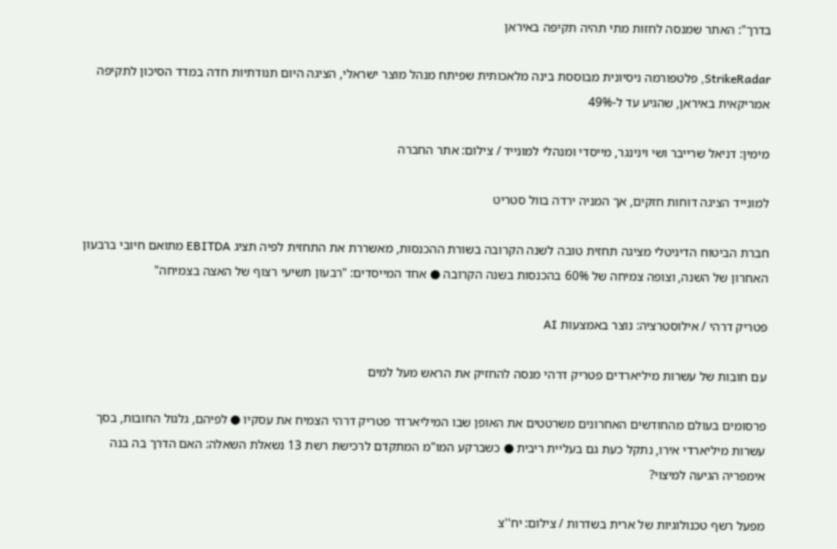בדרך": האתר שמנסה לחזות מתי תהיה תקיפה באיראן

StrikeRadar, פלטפורמה ניסיונית מבוססת בינה מלאכותית שפיתח מנהל מוצר ישראלי, הציגה היום תנודתיות חדה במדד הסיכון לתקיפה אמריקאית באיראן, שהגיע עד ל-49%

מימין: דניאל שרייבר ושי וינינגר, מייסדי ומנהלי למונייד / צילום: אתר החברה

למונייד הציגה דוחות חזקים, אך המניה ירדה בוול סטריט

חברת הביטוח הדיגיטלי מציגה תחזית טובה לשנה הקרובה בשורת ההכנסות, מאשררת את התחזית לפיה תציג EBITDA מתואם חיובי ברבעון האחרון של השנה, וצופה צמיחה של 60% בהכנסות בשנה הקרובה ● אחד המייסדים: "רבעון תשיעי רצוף של האצה בצמיחה"

פטריק דרהי / אילוסטרציה: נוצר באמצעות AI

עם חובות של עשרות מיליארדים פטריק דרהי מנסה להחזיק את הראש מעל למים

פרסומים בעולם מהחודשים האחרונים משרטטים את האופן שבו המיליארדר פטריק דרהי הצמיח את עסקיו ● לפיהם, גלגול החובות, בסך עשרות מיליארדי אירו, נתקל כעת גם בעליית ריבית ● כשברקע המו"מ המתקדם לרכישת רשת 13 נשאלת השאלה: האם הדרך בה בנה אימפריה הגיעה למיצוי?

מפעל רשף טכנולוגיות של ארית בשדרות / צילום: יח''צ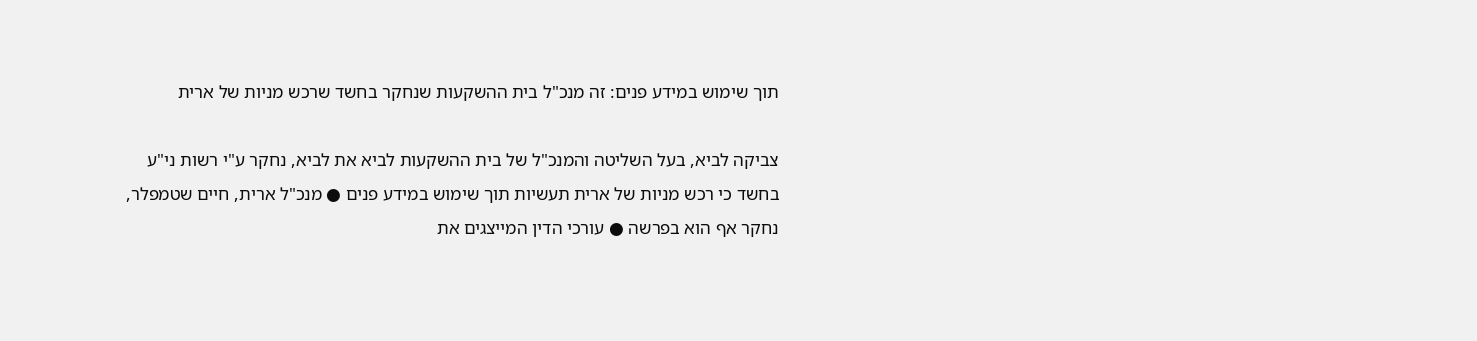תוך שימוש במידע פנים: זה מנכ"ל בית ההשקעות שנחקר בחשד שרכש מניות של ארית

צביקה לביא, בעל השליטה והמנכ"ל של בית ההשקעות לביא את לביא, נחקר ע"י רשות ני"ע בחשד כי רכש מניות של ארית תעשיות תוך שימוש במידע פנים ● מנכ"ל ארית, חיים שטמפלר, נחקר אף הוא בפרשה ● עורכי הדין המייצגים את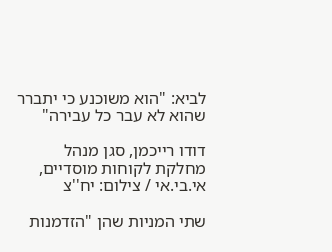לביא: "הוא משוכנע כי יתברר שהוא לא עבר כל עבירה"

דודו רייכמן, סגן מנהל מחלקת לקוחות מוסדיים, אי.בי.אי / צילום: יח''צ

שתי המניות שהן "הזדמנות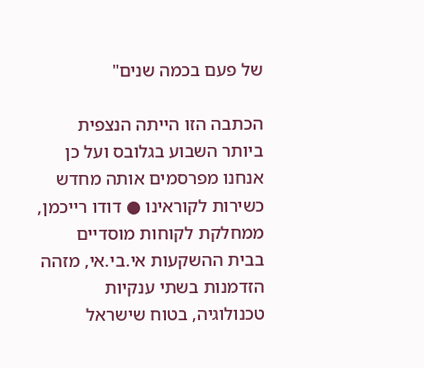של פעם בכמה שנים"

הכתבה הזו הייתה הנצפית ביותר השבוע בגלובס ועל כן אנחנו מפרסמים אותה מחדש כשירות לקוראינו ● דודו רייכמן, ממחלקת לקוחות מוסדיים בבית ההשקעות אי.בי.אי, מזהה הזדמנות בשתי ענקיות טכנולוגיה, בטוח שישראל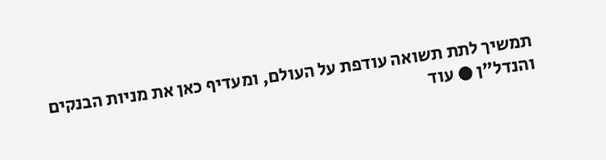תמשיך לתת תשואה עודפת על העולם, ומעדיף כאן את מניות הבנקים והנדל"ן ● עוד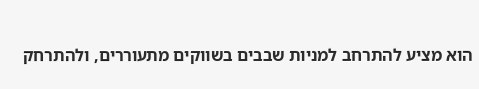הוא מציע להתרחב למניות שבבים בשווקים מתעוררים, ולהתרחק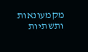מקמעונאות ותשתיות